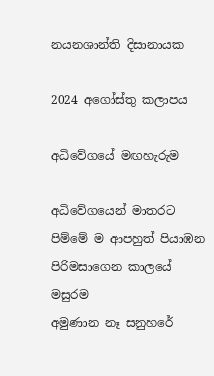නයනශාන්ති දිසානායක

2024 අගෝස්තු කලාපය

අධිවේගයේ මඟහැරුම

අධිවේගයෙන් මාතරට
පිම්මේ ම ආපහුත් පියාඹන
පිරිමසාගෙන කාලයේ මසුරම
අමුණාන නෑ සනුහරේ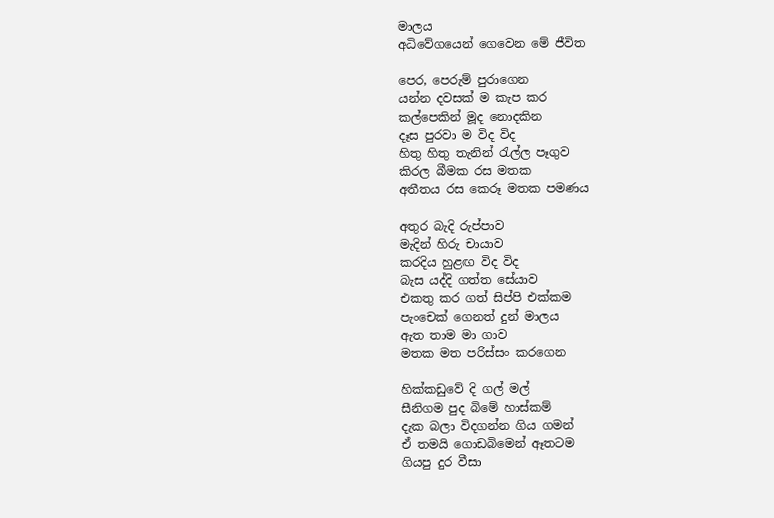මාලය
අධිවේගයෙන් ගෙවෙන මේ ජීවිත

පෙර, පෙරුම් පුරාගෙන
යන්න දවසක් ම කැප කර
කල්පෙකින් මූද නොදකින
දෑස පුරවා ම විද විද
හිතු හිතු තැනින් රැල්ල පෑගුව
කිරල බීමක රස මතක
අතීතය රස කෙරූ මතක පමණය

අතුර බැදි රුප්පාව
මැදින් හිරු චායාව
කරදිය හුළඟ විද විද
බැස යද්දි ගත්ත සේයාව
එකතු කර ගත් සිප්පි එක්කම
පැංචෙක් ගෙනත් දුන් මාලය
ඇත තාම මා ගාව
මතක මත පරිස්සං කරගෙන

හික්කඩුවේ දි ගල් මල්
සීනිගම පුද බිමේ හාස්කම්
දැක බලා විදගන්න ගිය ගමන්
ඒ තමයි ගොඩබිමෙන් ඈතටම
ගියපු දුර වීසා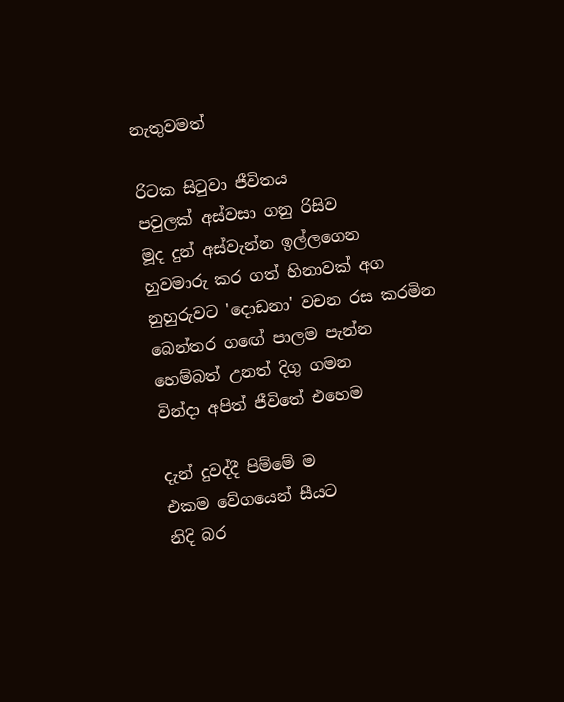නැතුවමත්

රිටක සිටුවා ජීවිතය
පවුලක් අස්වසා ගනු රිසිව
මූද දුන් අස්වැන්න ඉල්ලගෙන
හුවමාරු කර ගත් හිනාවක් අග
නුහුරුවට 'දොඩනා' වචන රස කරමින
බෙන්තර ගඟේ පාලම පැන්න
හෙම්බත් උනත් දිගු ගමන
වින්දා අපිත් ජීවිතේ එහෙම

දැන් දුවද්දී පිම්මේ ම
එකම වේගයෙන් සීයට
නිදි බර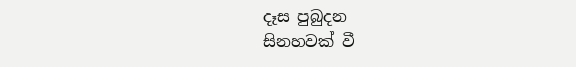දෑස පුබුදන
සිනහවක් වී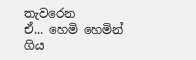තැවරෙන
ඒ... හෙමි හෙමින් ගිය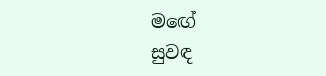මඟේ
සුවඳ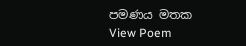පමණය මතක
View Poem